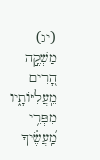(יג) מַשְׁקֶ֣ה הָ֭רִים מֵֽעֲלִיּוֹתָ֑יו מִפְּרִ֥י מַֽ֝עֲשֶׂ֗יךָ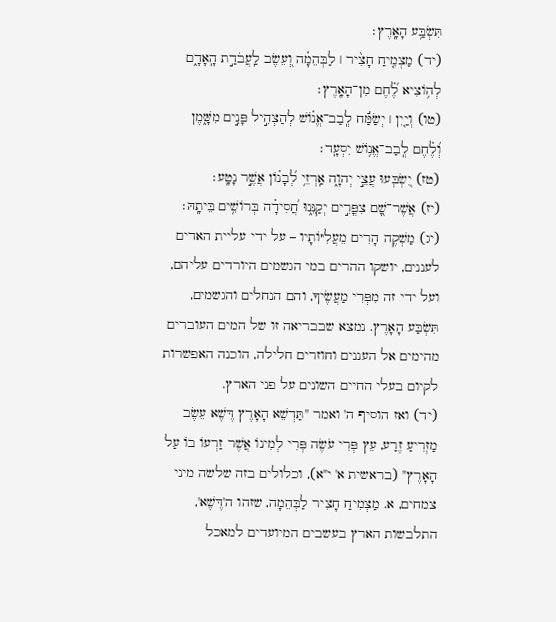תִּשְׂבַּ֥ע הָאָֽרֶץ׃
(יד) מַצְמִ֤יחַ חָצִ֨יר ׀ לַבְּהֵמָ֗ה וְ֭עֵשֶׂב לַֽעֲבֹדַ֣ת הָֽאָדָ֑ם לְה֥וֹצִיא לֶ֗֝חֶם מִן־הָאָֽרֶץ׃
(טו) וְיַ֤יִן ׀ יְשַׂמַּ֬ח לְֽבַב־אֱנ֗וֹשׁ לְהַצְהִ֣יל פָּנִ֣ים מִשָּׁ֑מֶן וְ֝לֶ֗חֶם לְֽבַב־אֱנ֥וֹשׁ יִסְעָֽד׃
(טז) יִ֭שְׂבְּעוּ עֲצֵ֣י יְהוָ֑ה אַֽרְזֵ֥י לְ֝בָנ֗וֹן אֲשֶׁ֣ר נָטָֽע׃
(יז) אֲשֶׁר־שָׁ֭ם צִפֳּרִ֣ים יְקַנֵּ֑נוּ חֲ֝סִידָ֗ה בְּרוֹשִׁ֥ים בֵּיתָֽהּ׃
(יג) מַשְׁקֶה הָרִים מֵעֲלִיּוֹתָיו – על ידי עליית האדים לעננים, יושקו ההרים במי הגשמים היורדים עליהם, ועל ידי זה מִפְּרִי מַעֲשֶׂיךָ, והם הנחלים והגשמים, תִּשְׂבַּע הָאָרֶץ. נמצא שבבריאה זו של המים העוברים מהימים אל העננים וחוזרים חלילה, הוכנה האפשרות לקיום בעלי החיים השונים על פני הארץ.
(יד) ואז הוסיף ה' ואמר "תַּדְשֵׁא הָאָרֶץ דֶּשֶׁא עֵשֶׂב מַזְרִיעַ זֶרַע, עֵץ פְּרִי עֹשֶׂה פְּרִי לְמִינוֹ אֲשֶׁר זַרְעוֹ בוֹ עַל הָאָרֶץ" (בראשית א' י"א), וכלולים בזה שלשה מיני צמחים, א. מַצְמִיחַ חָצִיר לַבְּהֵמָה, שזהו ה'דֶּשֶׁא', התלבשות הארץ בעשבים המיועדים למאכל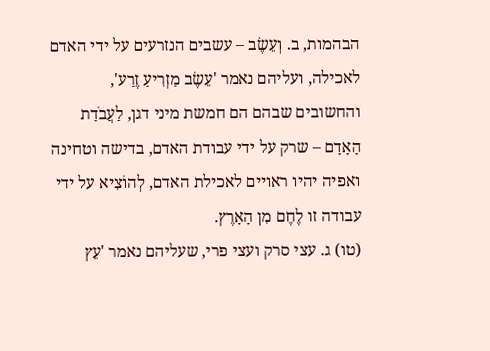הבהמות, ב. וְעֵשֶׂב – עשבים הנזרעים על ידי האדם לאכילה, ועליהם נאמר 'עֵשֶׂב מַזְרִיעַ זֶרַע', והחשובים שבהם הם חמשת מיני דגן, לַעֲבֹדַת הָאָדָם – שרק על ידי עבודת האדם, בדישה וטחינה ואפיה יהיו ראויים לאכילת האדם, לְהוֹצִיא על ידי עבודה זו לֶחֶם מִן הָאָרֶץ.
(טו) ג. עצי סרק ועצי פרי, שעליהם נאמר 'עֵץ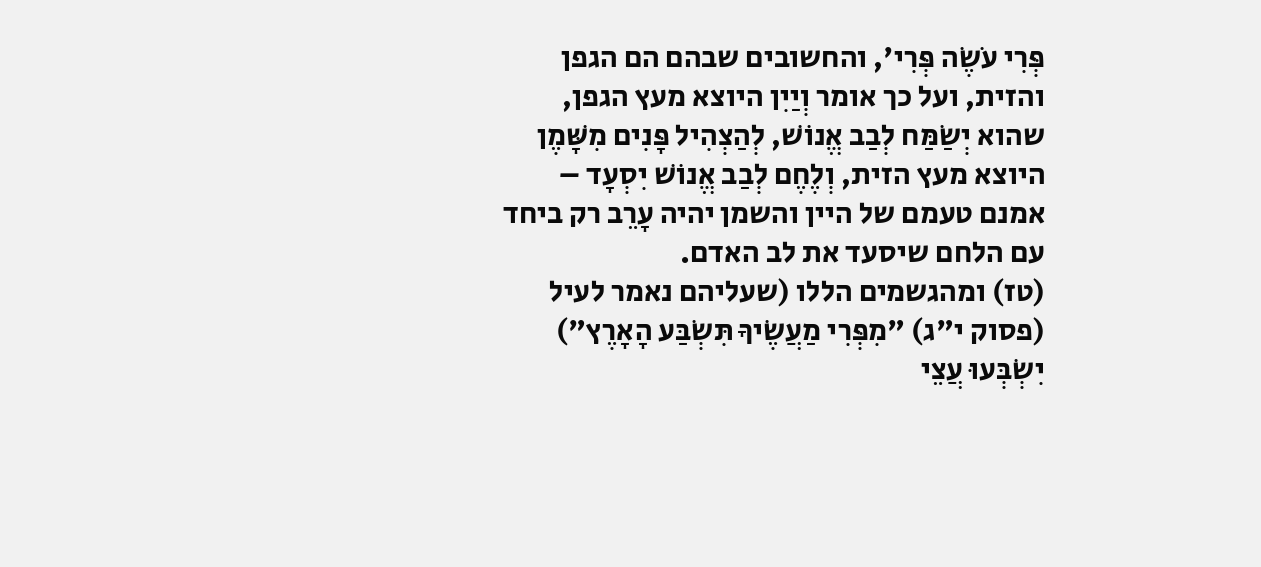פְּרִי עֹשֶׂה פְּרִי', והחשובים שבהם הם הגפן והזית, ועל כך אומר וְיַיִן היוצא מעץ הגפן, שהוא יְשַׂמַּח לְבַב אֱנוֹשׁ, לְהַצְהִיל פָּנִים מִשָּׁמֶן היוצא מעץ הזית, וְלֶחֶם לְבַב אֱנוֹשׁ יִסְעָד – אמנם טעמם של היין והשמן יהיה עָרֵב רק ביחד עם הלחם שיסעד את לב האדם.
(טז) ומהגשמים הללו (שעליהם נאמר לעיל (פסוק י"ג) "מִפְּרִי מַעֲשֶׂיךָ תִּשְׂבַּע הָאָרֶץ") יִשְׂבְּעוּ עֲצֵי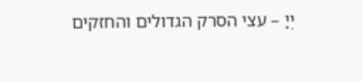יְיָ – עצי הסרק הגדולים והחזקים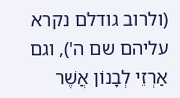(ולרוב גודלם נקרא עליהם שם ה'), וגם אַרְזֵי לְבָנוֹן אֲשֶׁר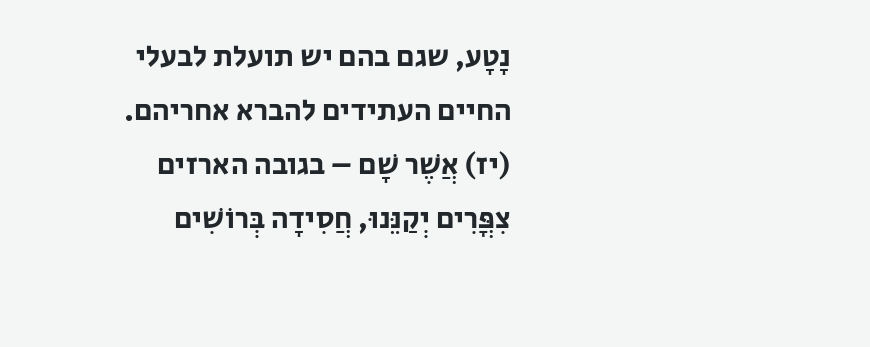נָטָע, שגם בהם יש תועלת לבעלי החיים העתידים להברא אחריהם.
(יז) אֲשֶׁר שָׁם – בגובה הארזים צִפֳּרִים יְקַנֵּנוּ, חֲסִידָה בְּרוֹשִׁים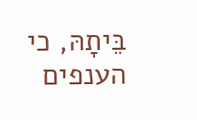בֵּיתָהּ, כי הענפים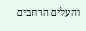והעלים הרחבים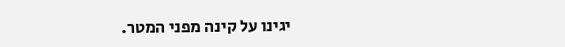יגינו על קינה מפני המטר.